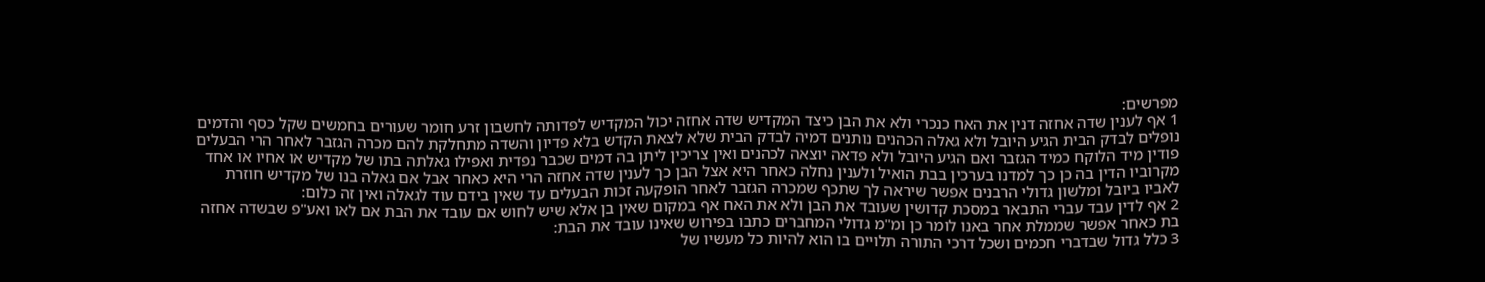מפרשים:
1 אף לענין שדה אחזה דנין את האח כנכרי ולא את הבן כיצד המקדיש שדה אחזה יכול המקדיש לפדותה לחשבון זרע חומר שעורים בחמשים שקל כסף והדמים נופלים לבדק הבית הגיע היובל ולא גאלה הכהנים נותנים דמיה לבדק הבית שלא לצאת הקדש בלא פדיון והשדה מתחלקת להם מכרה הגזבר לאחר הרי הבעלים פודין מיד הלוקח כמיד הגזבר ואם הגיע היובל ולא פדאה יוצאה לכהנים ואין צריכין ליתן בה דמים שכבר נפדית ואפילו גאלתה בתו של מקדיש או אחיו או אחד מקרוביו הדין בה כן כך למדנו בערכין בבת הואיל ולענין נחלה כאחר היא אצל הבן כך לענין שדה אחזה הרי היא כאחר אבל אם גאלה בנו של מקדיש חוזרת לאביו ביובל ומלשון גדולי הרבנים אפשר שיראה לך שתכף שמכרה הגזבר לאחר הופקעה זכות הבעלים עד שאין בידם עוד לגאלה ואין זה כלום:
2 אף לדין עבד עברי התבאר במסכת קדושין שעובד את הבן ולא את האח אף במקום שאין בן אלא שיש לחוש אם עובד את הבת אם לאו ואע"פ שבשדה אחזה בת כאחר אפשר שממלת אחר באנו לומר כן ומ"מ גדולי המחברים כתבו בפירוש שאינו עובד את הבת:
3 כלל גדול שבדברי חכמים ושכל דרכי התורה תלויים בו הוא להיות כל מעשיו של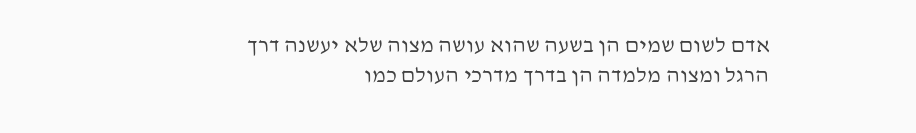אדם לשום שמים הן בשעה שהוא עושה מצוה שלא יעשנה דרך הרגל ומצוה מלמדה הן בדרך מדרכי העולם כמו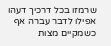שרמזו בכל דרכיך דעהו אפילו לדבר עברה אף כשמקיים מצות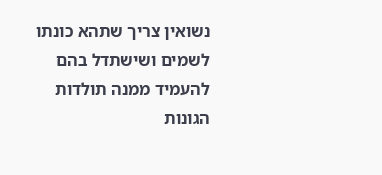נשואין צריך שתהא כונתו לשמים ושישתדל בהם להעמיד ממנה תולדות הגונות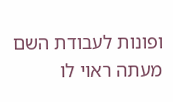ופונות לעבודת השם מעתה ראוי לו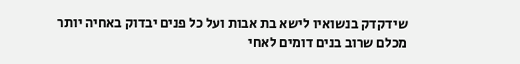שידקדק בנשואיו לישא בת אבות ועל כל פנים יבדוק באחיה יותר מכלם שרוב בנים דומים לאחי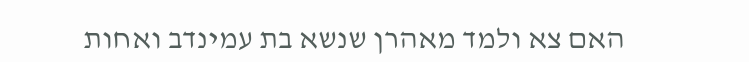האם צא ולמד מאהרן שנשא בת עמינדב ואחות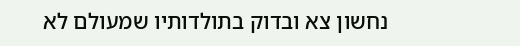נחשון צא ובדוק בתולדותיו שמעולם לא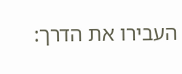העבירו את הדרך: